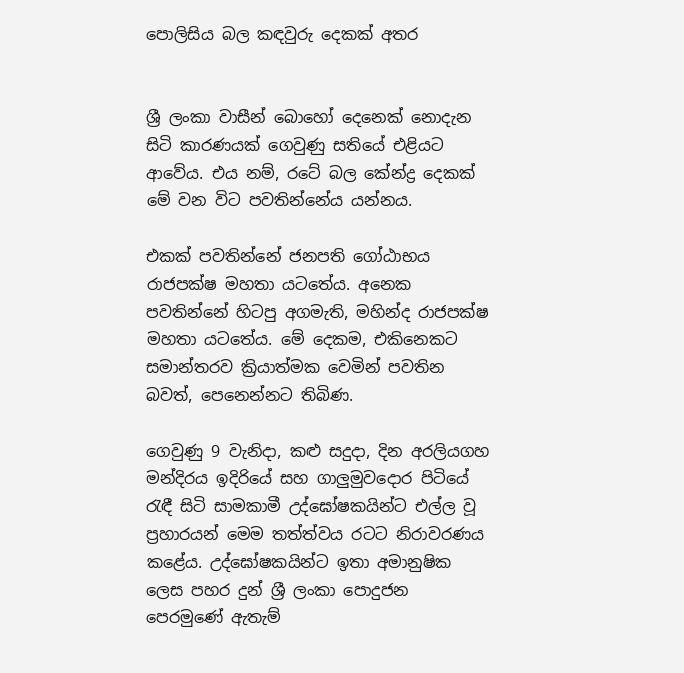පොලිසිය බල කඳවුරු දෙකක් අතර


ශ්‍රී ලංකා වාසීන් බොහෝ දෙනෙක් නොදැන සිටි කාරණයක් ගෙවුණු සතියේ එළියට ආවේය. එය නම්, රටේ බල කේන්ද්‍ර දෙකක් මේ වන විට පවතින්නේය යන්නය.

එකක් පවතින්නේ ජනපති ගෝඨාභය රාජපක්ෂ මහතා යටතේය. අනෙක පවතින්නේ හිටපු අගමැති, මහින්ද රාජපක්ෂ මහතා යටතේය. මේ දෙකම, එකිනෙකට සමාන්තරව ක්‍රියාත්මක වෙමින් පවතින බවත්, පෙනෙන්නට තිබිණ.

ගෙවුණු 9 වැනිදා, කළු සදුදා, දින අරලියගහ මන්දිරය ඉදිරියේ සහ ගාලුමුවදොර පිටියේ රැඳී සිටි සාමකාමී උද්ඝෝෂකයින්ට එල්ල වූ ප්‍රහාරයන් මෙම තත්ත්වය රටට නිරාවරණය කළේය. උද්ඝෝෂකයින්ට ඉතා අමානුෂික ලෙස පහර දුන් ශ්‍රී ලංකා පොදුජන පෙරමුණේ ඇතැම්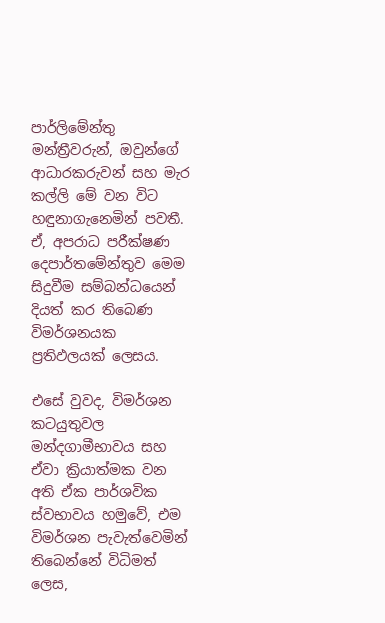පාර්ලිමේන්තු මන්ත්‍රීවරුන්, ඔවුන්ගේ ආධාරකරුවන් සහ මැර කල්ලි මේ වන විට හඳුනාගැනෙමින් පවතී. ඒ, අපරාධ පරීක්ෂණ දෙපාර්තමේන්තුව මෙම සිදුවීම සම්බන්ධයෙන් දියත් කර තිබෙණ විමර්ශනයක ප්‍රතිඵලයක් ලෙසය.

එසේ වුවද, විමර්ශන කටයුතුවල මන්දගාමීභාවය සහ ඒවා ක්‍රියාත්මක වන අති ඒක පාර්ශවික ස්වභාවය හමුවේ, එම විමර්ශන පැවැත්වෙමින් තිබෙන්නේ විධිමත් ලෙස,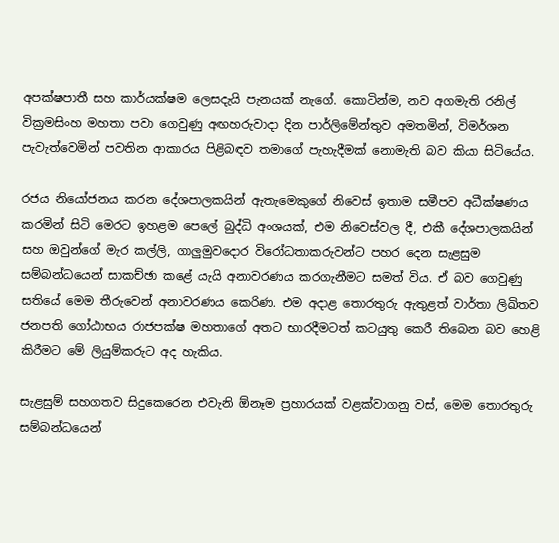අපක්ෂපාතී සහ කාර්යක්ෂම ලෙසදැයි පැනයක් නැගේ. කොටින්ම, නව අගමැති රනිල් වික්‍රමසිංහ මහතා පවා ගෙවුණු අඟහරුවාදා දින පාර්ලිමේන්තුව අමතමින්, විමර්ශන පැවැත්වෙමින් පවතින ආකාරය පිළිබඳව තමාගේ පැහැදීමක් නොමැති බව කියා සිටියේය.

රජය නියෝජනය කරන දේශපාලකයින් ඇතැමෙකුගේ නිවෙස් ඉතාම සමීපව අධීක්ෂණය කරමින් සිටි මෙරට ඉහළම පෙලේ බුද්ධි අංශයක්, එම නිවෙස්වල දී, එකී දේශපාලකයින් සහ ඔවුන්ගේ මැර කල්ලි, ගාලුමුවදොර විරෝධතාකරුවන්ට පහර දෙන සැළසුම සම්බන්ධයෙන් සාකච්ඡා කළේ යැයි අනාවරණය කරගැනීමට සමත් විය. ඒ බව ගෙවුණු සතියේ මෙම තීරුවෙන් අනාවරණය කෙරිණ. එම අදාළ තොරතුරු ඇතුළත් වාර්තා ලිඛිතව ජනපති ගෝඨාභය රාජපක්ෂ මහතාගේ අතට භාරදීමටත් කටයුතු කෙරී තිබෙන බව හෙළි කිරීමට මේ ලියුම්කරුට අද හැකිය.

සැළසුම් සහගතව සිදුකෙරෙන එවැනි ඕනෑම ප්‍රහාරයක් වළක්වාගනු වස්, මෙම තොරතුරු සම්බන්ධයෙන්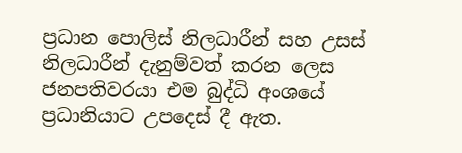ප්‍රධාන පොලිස් නිලධාරීන් සහ උසස් නිලධාරීන් දැනුම්වත් කරන ලෙස ජනපතිවරයා එම බුද්ධි අංශයේ ප්‍රධානියාට උපදෙස් දී ඇත.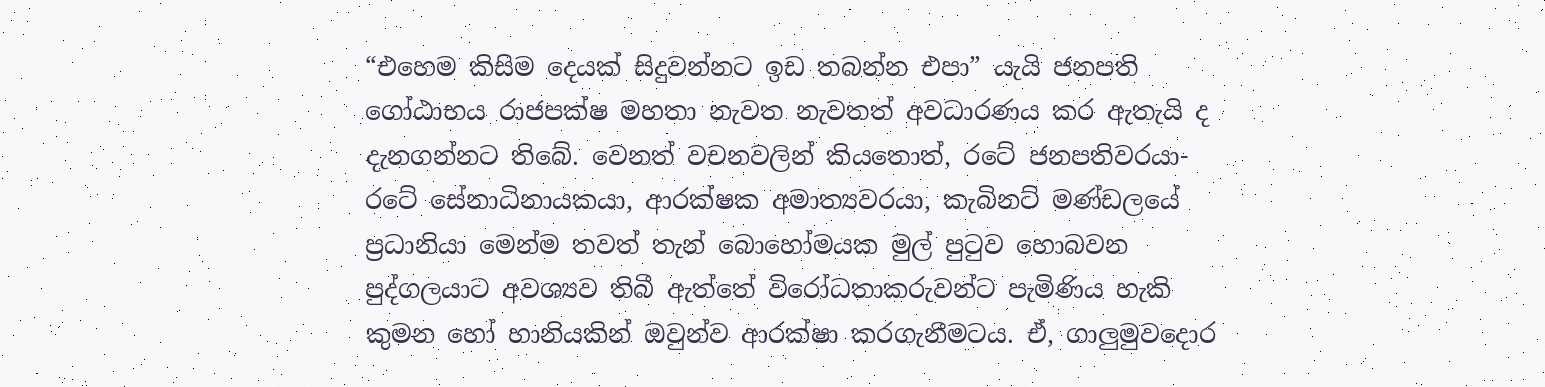“එහෙම කිසිම දෙයක් සිදුවන්නට ඉඩ තබන්න එපා” යැයි ජනපති ගෝඨාභය රාජපක්ෂ මහතා නැවත නැවතත් අවධාරණය කර ඇතැයි ද දැනගන්නට තිබේ. වෙනත් වචනවලින් කියතොත්, රටේ ජනපතිවරයා- රටේ සේනාධිනායකයා, ආරක්ෂක අමාත්‍යවරයා, කැබිනට් මණ්ඩලයේ ප්‍රධානියා මෙන්ම තවත් තැන් බොහෝමයක මුල් පුටුව හොබවන පුද්ගලයාට අවශ්‍යව තිබී ඇත්තේ විරෝධතාකරුවන්ට පැමිණිය හැකි කුමන හෝ හානියකින් ඔවුන්ව ආරක්ෂා කරගැනීමටය. ඒ, ගාලුමුවදොර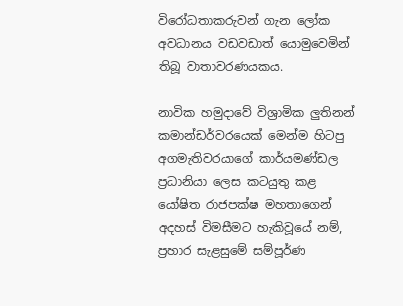විරෝධතාකරුවන් ගැන ලෝක අවධානය වඩවඩාත් යොමුවෙමින් තිබූ වාතාවරණයකය.

නාවික හමුදාවේ විශ්‍රාමික ලුතිනන් කමාන්ඩර්වරයෙක් මෙන්ම හිටපු අගමැතිවරයාගේ කාර්යමණ්ඩල ප්‍රධානියා ලෙස කටයුතු කළ යෝෂිත රාජපක්ෂ මහතාගෙන් අදහස් විමසීමට හැකිවූයේ නම්, ප්‍රහාර සැළසුමේ සම්පූර්ණ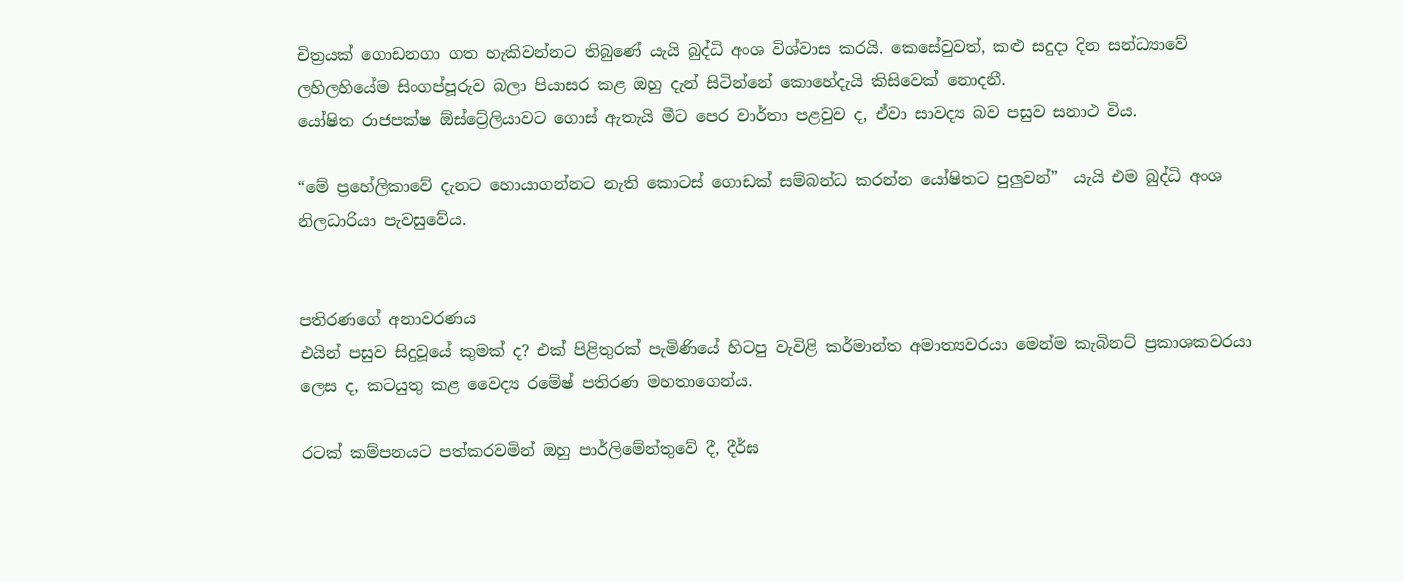චිත්‍රයක් ගොඩනගා ගත හැකිවන්නට තිබුණේ යැයි බුද්ධි අංශ විශ්වාස කරයි. කෙසේවුවත්, කළු සදුදා දින සන්ධ්‍යාවේ ලහිලහියේම සිංගප්පූරුව බලා පියාසර කළ ඔහු දැන් සිටින්නේ කොහේදැයි කිසිවෙක් නොදනී.
යෝෂිත රාජපක්ෂ ඕස්ට්‍රේලියාවට ගොස් ඇතැයි මීට පෙර වාර්තා පළවුව ද, ඒවා සාවද්‍ය බව පසුව සනාථ විය.

“මේ ප්‍රහේලිකාවේ දැනට හොයාගන්නට නැති කොටස් ගොඩක් සම්බන්ධ කරන්න යෝෂිතට පුලුවන්”  යැයි එම බුද්ධි අංශ නිලධාරියා පැවසුවේය.


පතිරණගේ අනාවරණය
එයින් පසුව සිදුවූයේ කුමක් ද? එක් පිළිතුරක් පැමිණියේ හිටපු වැවිළි කර්මාන්ත අමාත්‍යවරයා මෙන්ම කැබිනට් ප්‍රකාශකවරයා ලෙස ද, කටයුතු කළ වෛද්‍ය රමේෂ් පතිරණ මහතාගෙන්ය.

රටක් කම්පනයට පත්කරවමින් ඔහු පාර්ලිමේන්තුවේ දී, දීර්ඝ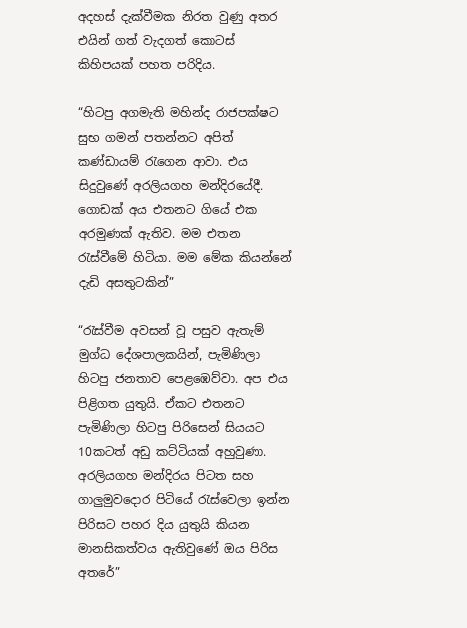අදහස් දැක්වීමක නිරත වුණු අතර එයින් ගත් වැදගත් කොටස් කිහිපයක් පහත පරිදිය.

“හිටපු අගමැති මහින්ද රාජපක්ෂට සුභ ගමන් පතන්නට අපිත් කණ්ඩායම් රැගෙන ආවා. එය සිදුවුණේ අරලියගහ මන්දිරයේදී. ගොඩක් අය එතනට ගියේ එක අරමුණක් ඇතිව. මම එතන රැස්වීමේ හිටියා. මම මේක කියන්නේ දැඩි අසතුටකින්”

“රැස්වීම අවසන් වූ පසුව ඇතැම් මුග්ධ දේශපාලකයින්, පැමිණිලා හිටපු ජනතාව පෙළඹෙව්වා. අප එය පිළිගත යුතුයි. ඒකට එතනට පැමිණිලා හිටපු පිරිසෙන් සියයට 10කටත් අඩු කට්ටියක් අහුවුණා. අරලියගහ මන්දිරය පිටත සහ ගාලුමුවදොර පිටියේ රැස්වෙලා ඉන්න පිරිසට පහර දිය යුතුයි කියන මානසිකත්වය ඇතිවුණේ ඔය පිරිස අතරේ”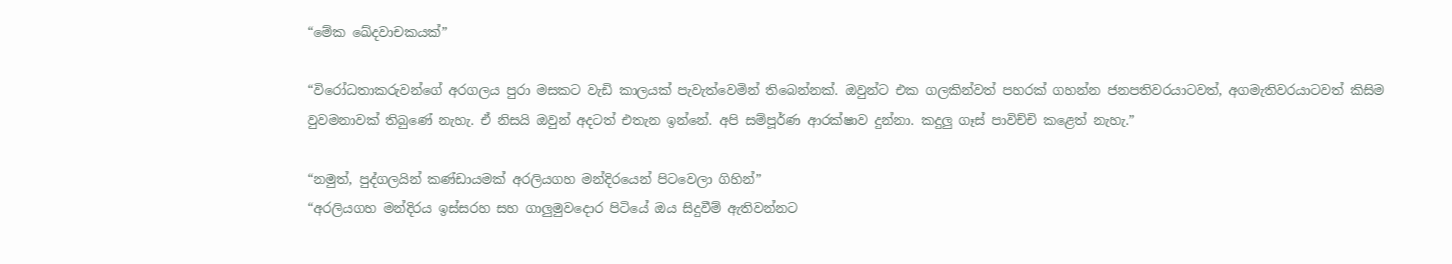“මේක ඛේදවාචකයක්”

“විරෝධතාකරුවන්ගේ අරගලය පුරා මසකට වැඩි කාලයක් පැවැත්වෙමින් තිබෙන්නක්. ඔවුන්ට එක ගලකින්වත් පහරක් ගහන්න ජනපතිවරයාටවත්, අගමැතිවරයාටවත් කිසිම වුවමනාවක් තිබුණේ නැහැ. ඒ නිසයි ඔවුන් අදටත් එතැන ඉන්නේ. අපි සම්පූර්ණ ආරක්ෂාව දුන්නා. කදුලු ගෑස් පාවිච්චි කළෙත් නැහැ.”

“නමුත්, පුද්ගලයින් කණ්ඩායමක් අරලියගහ මන්දිරයෙන් පිටවෙලා ගිහින්”
“අරලියගහ මන්දිරය ඉස්සරහ සහ ගාලුමුවදොර පිටියේ ඔය සිදුවීම් ඇතිවන්නට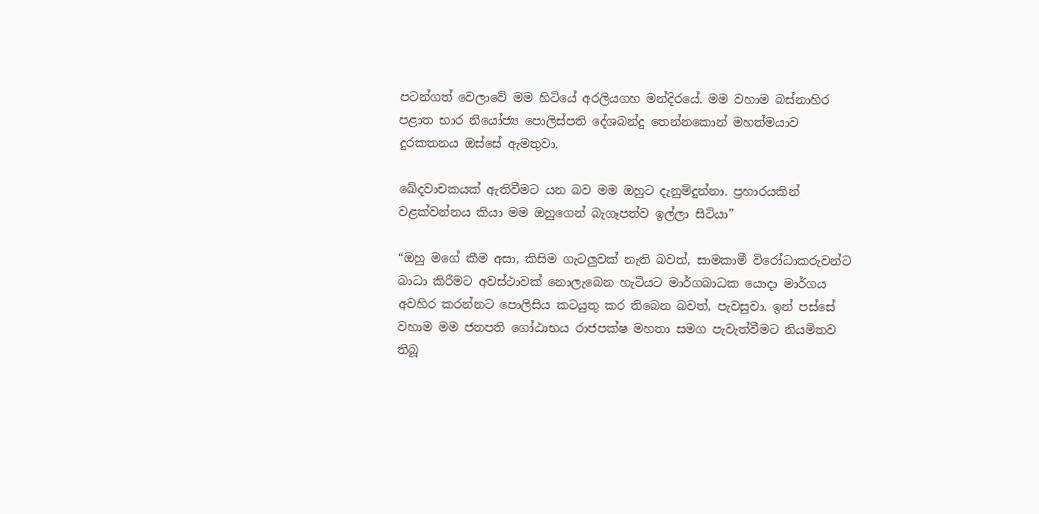පටන්ගත් වෙලාවේ මම හිටියේ අරලියගහ මන්දිරයේ. මම වහාම බස්නාහිර පළාත භාර නියෝජ්‍ය පොලිස්පති දේශබන්දු තෙන්නකොන් මහත්මයාව දුරකතනය ඔස්සේ ඇමතුවා.

ඛේදවාචකයක් ඇතිවීමට යන බව මම ඔහුට දැනුම්දුන්නා. ප්‍රහාරයකින් වළක්වන්නය කියා මම ඔහුගෙන් බැගෑපත්ව ඉල්ලා සිටියා”

“ඔහු මගේ කීම අසා, කිසිම ගැටලුවක් නැති බවත්, සාමකාමී විරෝධාකරුවන්ට බාධා කිරීමට අවස්ථාවක් නොලැබෙන හැටියට මාර්ගබාධක යොදා මාර්ගය අවහිර කරන්නට පොලිසිය කටයුතු කර තිබෙන බවත්, පැවසුවා. ඉන් පස්සේ වහාම මම ජනපති ගෝඨාභය රාජපක්ෂ මහතා සමග පැවැත්වීමට නියමිතව තිබූ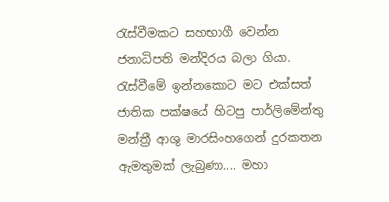රැස්වීමකට සහභාගී වෙන්න ජනාධිපති මන්දිරය බලා ගියා. රැස්වීමේ ඉන්නකොට මට එක්සත් ජාතික පක්ෂයේ හිටපු පාර්ලිමේන්තු මන්ත්‍රී ආශු මාරසිංහගෙන් දුරකතන ඇමතුමක් ලැබුණා.... මහා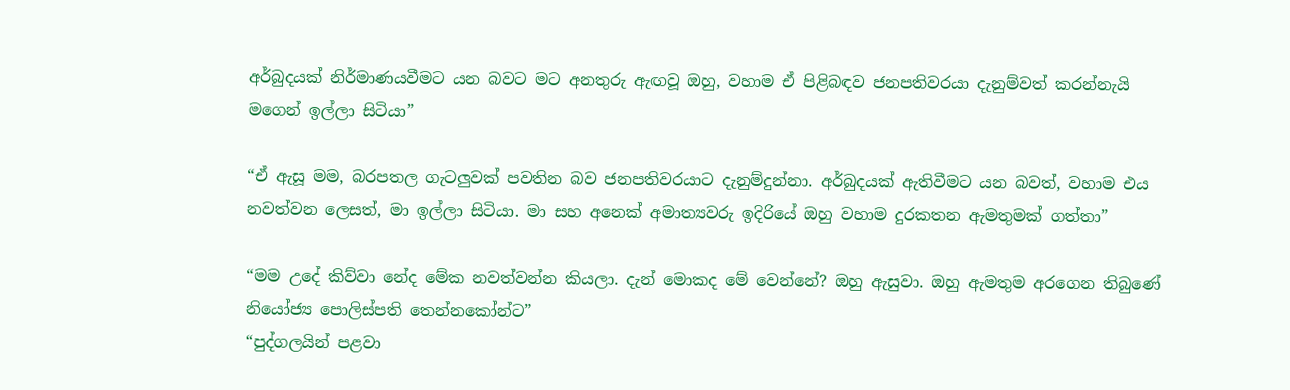අර්බුදයක් නිර්මාණයවීමට යන බවට මට අනතුරු ඇඟවූ ඔහු, වහාම ඒ පිළිබඳව ජනපතිවරයා දැනුම්වත් කරන්නැයි මගෙන් ඉල්ලා සිටියා”

“ඒ ඇසූ මම, බරපතල ගැටලුවක් පවතින බව ජනපතිවරයාට දැනුම්දුන්නා. අර්බුදයක් ඇතිවීමට යන බවත්, වහාම එය නවත්වන ලෙසත්, මා ඉල්ලා සිටියා. මා සහ අනෙක් අමාත්‍යවරු ඉදිරියේ ඔහු වහාම දුරකතන ඇමතුමක් ගත්තා”

“මම උදේ කිව්වා නේද මේක නවත්වන්න කියලා. දැන් මොකද මේ වෙන්නේ? ඔහු ඇසුවා. ඔහු ඇමතුම අරගෙන තිබුණේ නියෝජ්‍ය පොලිස්පති තෙන්නකෝන්ට”
“පුද්ගලයින් පළවා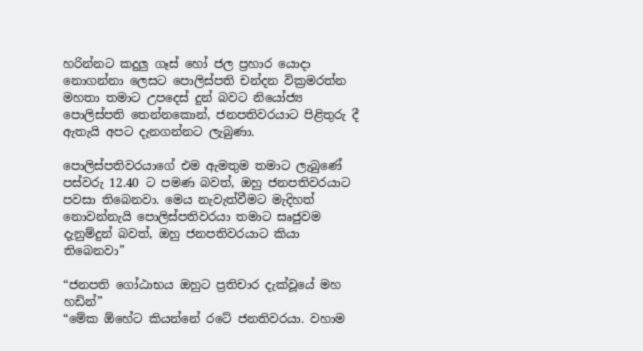හරින්නට කදුලු ගෑස් හෝ ජල ප්‍රහාර යොදා නොගන්නා ලෙසට පොලිස්පති චන්දන වික්‍රමරත්න මහතා තමාට උපදෙස් දුන් බවට නියෝජ්‍ය පොලිස්පති තෙන්නකොන්, ජනපතිවරයාට පිළිතුරු දී ඇතැයි අපට දැනගන්නට ලැබුණා.

පොලිස්පතිවරයාගේ එම ඇමතුම තමාට ලැබුණේ පස්වරු 12.40 ට පමණ බවත්, ඔහු ජනපතිවරයාට පවසා තිබෙනවා. මෙය නැවැත්වීමට මැදිහත් නොවන්නැයි පොලිස්පතිවරයා තමාට සෘජුවම දැනුම්දුන් බවත්, ඔහු ජනපතිවරයාට කියා තිබෙනවා”

“ජනපති ගෝඨාභය ඔහුට ප්‍රතිචාර දැක්වූයේ මහ හඩින්”
“මේක ඕහේට කියන්නේ රටේ ජනතිවරයා. වහාම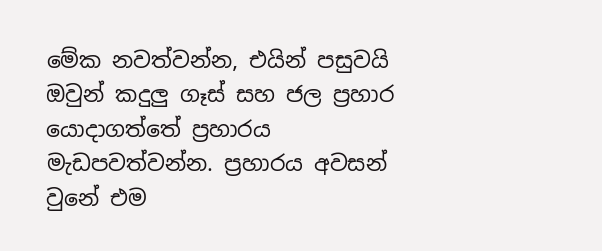මේක නවත්වන්න, එයින් පසුවයි ඔවුන් කදුලු ගෑස් සහ ජල ප්‍රහාර යොදාගත්තේ ප්‍රහාරය මැඩපවත්වන්න. ප්‍රහාරය අවසන් වුනේ එම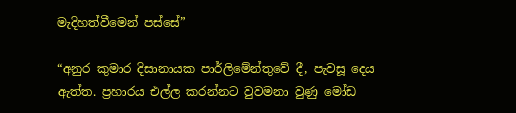මැදිහත්වීමෙන් පස්සේ”

“අනුර කුමාර දිසානායක පාර්ලිමේන්තුවේ දී, පැවසූ දෙය ඇත්ත. ප්‍රහාරය එල්ල කරන්නට වුවමනා වුණු මෝඩ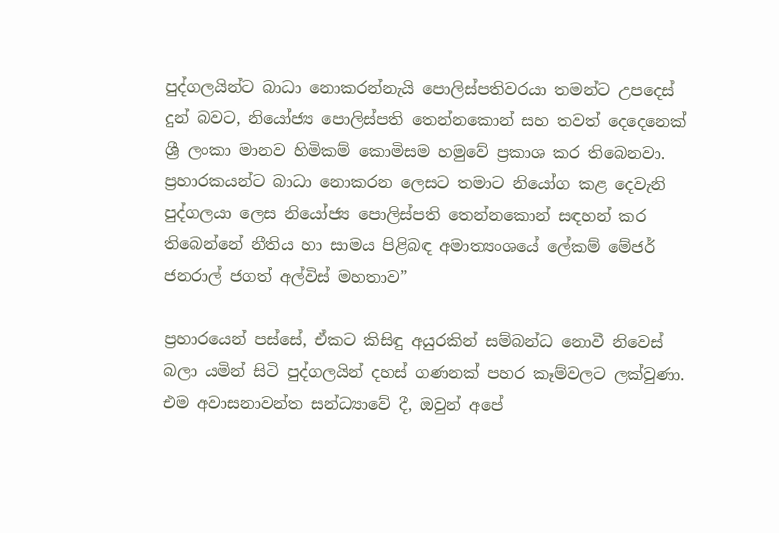පුද්ගලයින්ට බාධා නොකරන්නැයි පොලිස්පතිවරයා තමන්ට උපදෙස් දුන් බවට, නියෝජ්‍ය පොලිස්පති තෙන්නකොන් සහ තවත් දෙදෙනෙක් ශ්‍රී ලංකා මානව හිමිකම් කොමිසම හමුවේ ප්‍රකාශ කර තිබෙනවා. ප්‍රහාරකයන්ට බාධා නොකරන ලෙසට තමාට නියෝග කළ දෙවැනි පුද්ගලයා ලෙස නියෝජ්‍ය පොලිස්පති තෙන්නකොන් සඳහන් කර තිබෙන්නේ නීතිය හා සාමය පිළිබඳ අමාත්‍යංශයේ ලේකම් මේජර් ජනරාල් ජගත් අල්විස් මහතාව”

ප්‍රහාරයෙන් පස්සේ, ඒකට කිසිඳු අයුරකින් සම්බන්ධ නොවී නිවෙස් බලා යමින් සිටි පුද්ගලයින් දහස් ගණනක් පහර කෑම්වලට ලක්වුණා. එම අවාසනාවන්ත සන්ධ්‍යාවේ දී, ඔවුන් අපේ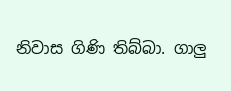නිවාස ගිණි තිබ්බා. ගාලු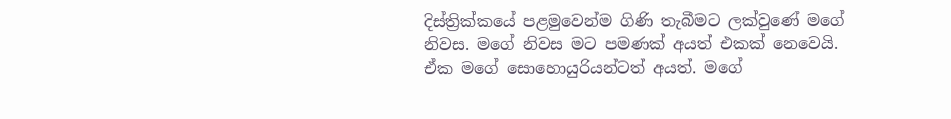දිස්ත්‍රික්කයේ පළමුවෙන්ම ගිණි තැබීමට ලක්වුණේ මගේ නිවස. මගේ නිවස මට පමණක් අයත් එකක් නෙවෙයි. ඒක මගේ සොහොයුරියන්ටත් අයත්. මගේ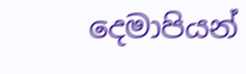දෙමාපියන්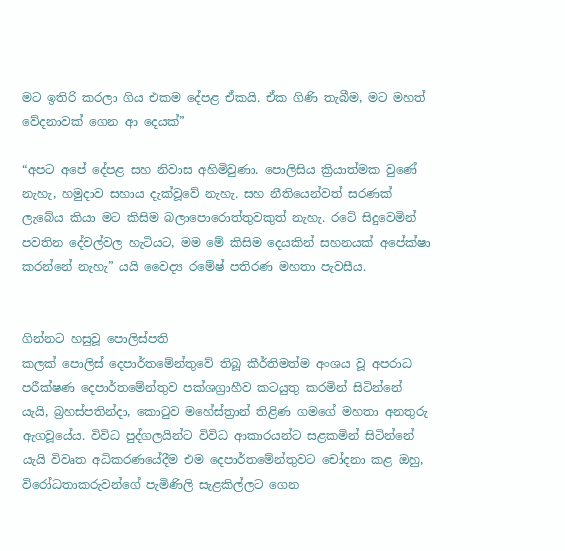මට ඉතිරි කරලා ගිය එකම දේපළ ඒකයි. ඒක ගිණි තැබීම, මට මහත් වේදනාවක් ගෙන ආ දෙයක්”

“අපට අපේ දේපළ සහ නිවාස අහිමිවුණා. පොලිසිය ක්‍රියාත්මක වුණේ නැහැ, හමුදාව සහාය දැක්වූවේ නැහැ. සහ නීතියෙන්වත් සරණක් ලැබේය කියා මට කිසිම බලාපොරොත්තුවකුත් නැහැ. රටේ සිදුවෙමින් පවතින දේවල්වල හැටියට, මම මේ කිසිම දෙයකින් සහනයක් අපේක්ෂා කරන්නේ නැහැ” යයි වෛද්‍ය රමේෂ් පතිරණ මහතා පැවසීය.


ගින්නට හසුවූ පොලිස්පති
කලක් පොලිස් දෙපාර්තමේන්තුවේ තිබූ කීර්තිමත්ම අංශය වූ අපරාධ පරීක්ෂණ දෙපාර්තමේන්තුව පක්ශග්‍රාහීව කටයුතු කරමින් සිටින්නේ යැයි, බ්‍රහස්පතින්දා, කොටුව මහේස්ත්‍රාන් තිළිණ ගමගේ මහතා අනතුරු ඇගවූයේය. විවිධ පුද්ගලයින්ට විවිධ ආකාරයන්ට සළකමින් සිටින්නේ යැයි විවෘත අධිකරණයේදීම එම දෙපාර්තමේන්තුවට චෝදනා කළ ඔහු, විරෝධතාකරුවන්ගේ පැමිණිලි සැළකිල්ලට ගෙන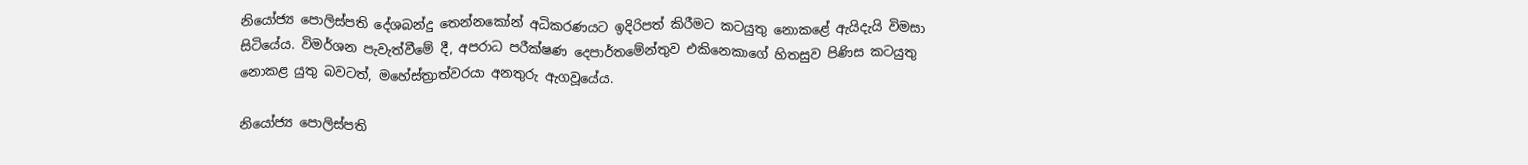නියෝජ්‍ය පොලිස්පති දේශබන්දු තෙන්නකෝන් අධිකරණයට ඉදිරිපත් කිරීමට කටයුතු නොකළේ ඇයිදැයි විමසා සිටියේය. විමර්ශන පැවැත්වීමේ දී, අපරාධ පරීක්ෂණ දෙපාර්තමේන්තුව එකිනෙකාගේ හිතසුව පිණිස කටයුතු නොකළ යුතු බවටත්, මහේස්ත්‍රාත්වරයා අනතුරු ඇගවූයේය.

නියෝජ්‍ය පොලිස්පති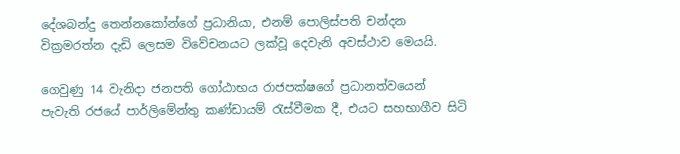දේශබන්දු තෙන්නකෝන්ගේ ප්‍රධානියා, එනම් පොලිස්පති චන්දන වික්‍රමරත්න දැඩි ලෙසම විවේචනයට ලක්වූ දෙවැනි අවස්ථාව මෙයයි.

ගෙවුණු 14 වැනිදා ජනපති ගෝඨාභය රාජපක්ෂගේ ප්‍රධානත්වයෙන් පැවැති රජයේ පාර්ලිමේන්තු කණ්ඩායම් රැස්වීමක දී, එයට සහභාගීව සිටි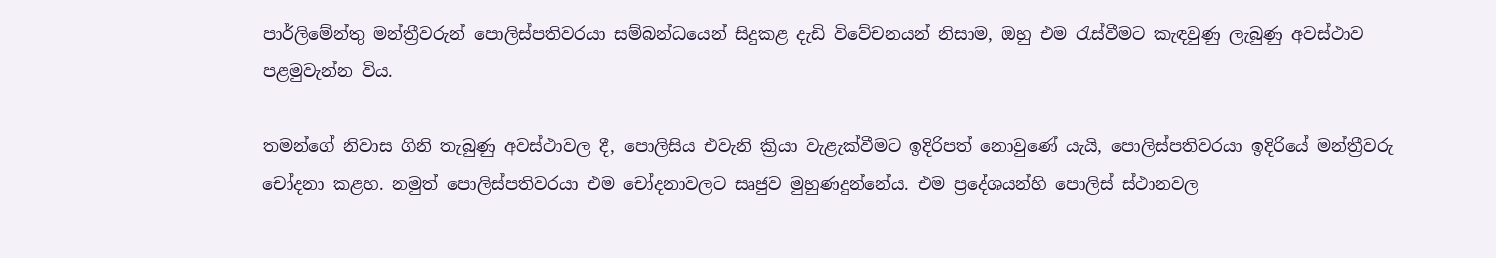පාර්ලිමේන්තු මන්ත්‍රීවරුන් පොලිස්පතිවරයා සම්බන්ධයෙන් සිදුකළ දැඩි විවේචනයන් නිසාම, ඔහු එම රැස්වීමට කැඳවුණු ලැබුණු අවස්ථාව පළමුවැන්න විය.

තමන්ගේ නිවාස ගිනි තැබුණු අවස්ථාවල දී, පොලිසිය එවැනි ක්‍රියා වැළැක්වීමට ඉදිරිපත් නොවුණේ යැයි, පොලිස්පතිවරයා ඉදිරියේ මන්ත්‍රීවරු චෝදනා කළහ. නමුත් පොලිස්පතිවරයා එම චෝදනාවලට සෘජුව මුහුණදුන්නේය. එම ප්‍රදේශයන්හි පොලිස් ස්ථානවල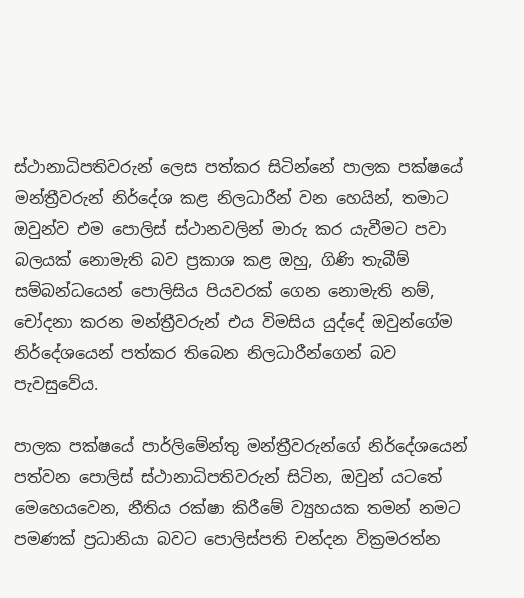ස්ථානාධිපතිවරුන් ලෙස පත්කර සිටින්නේ පාලක පක්ෂයේ මන්ත්‍රීවරුන් නිර්දේශ කළ නිලධාරීන් වන හෙයින්, තමාට ඔවුන්ව එම පොලිස් ස්ථානවලින් මාරු කර යැවීමට පවා බලයක් නොමැති බව ප්‍රකාශ කළ ඔහු, ගිණි තැබීම් සම්බන්ධයෙන් පොලිසිය පියවරක් ගෙන නොමැති නම්, චෝදනා කරන මන්ත්‍රීවරුන් එය විමසිය යුද්දේ ඔවුන්ගේම නිර්දේශයෙන් පත්කර තිබෙන නිලධාරීන්ගෙන් බව පැවසුවේය.

පාලක පක්ෂයේ පාර්ලිමේන්තු මන්ත්‍රීවරුන්ගේ නිර්දේශයෙන් පත්වන පොලිස් ස්ථානාධිපතිවරුන් සිටින, ඔවුන් යටතේ මෙහෙයවෙන, නීතිය රක්ෂා කිරීමේ ව්‍යුහයක තමන් නමට පමණක් ප්‍රධානියා බවට පොලිස්පති චන්දන වික්‍රමරත්න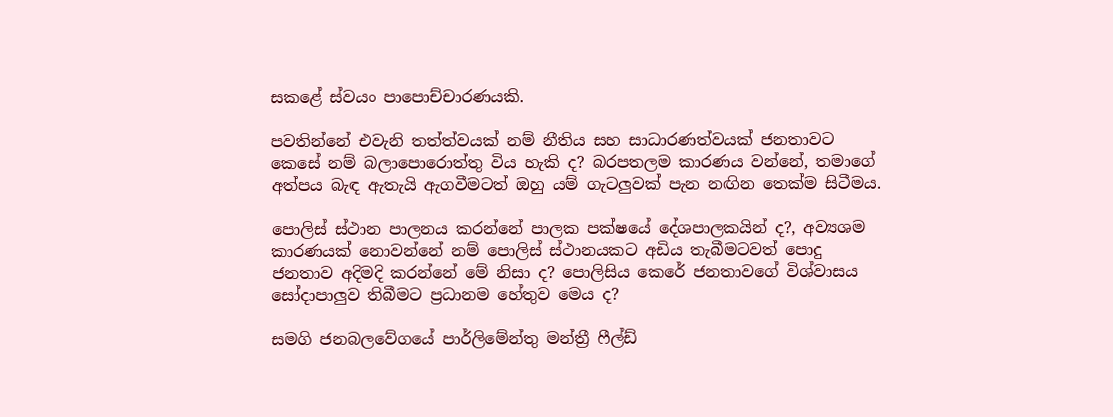සකළේ ස්වයං පාපොච්චාරණයකි.

පවතින්නේ එවැනි තත්ත්වයක් නම් නීතිය සහ සාධාරණත්වයක් ජනතාවට කෙසේ නම් බලාපොරොත්තු විය හැකි ද? බරපතලම කාරණය වන්නේ, තමාගේ අත්පය බැඳ ඇතැයි ඇගවීමටත් ඔහු යම් ගැටලුවක් පැන නඟින තෙක්ම සිටීමය.

පොලිස් ස්ථාන පාලනය කරන්නේ පාලක පක්ෂයේ දේශපාලකයින් ද?, අව්‍යශම කාරණයක් නොවන්නේ නම් පොලිස් ස්ථානයකට අඩිය තැබීමටවත් පොදු ජනතාව අදිමදි කරන්නේ මේ නිසා ද? පොලිසිය කෙරේ ජනතාවගේ විශ්වාසය සෝදාපාලුව තිබීමට ප්‍රධානම හේතුව මෙය ද?

සමගි ජනබලවේගයේ පාර්ලිමේන්තු මන්ත්‍රී ෆීල්ඩ්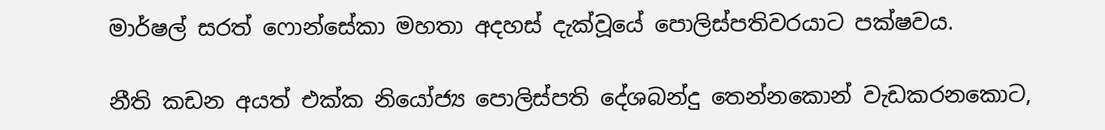මාර්ෂල් සරත් ෆොන්සේකා මහතා අදහස් දැක්වූයේ පොලිස්පතිවරයාට පක්ෂවය.

නීති කඩන අයත් එක්ක නියෝජ්‍ය පොලිස්පති දේශබන්දු තෙන්නකොන් වැඩකරනකොට,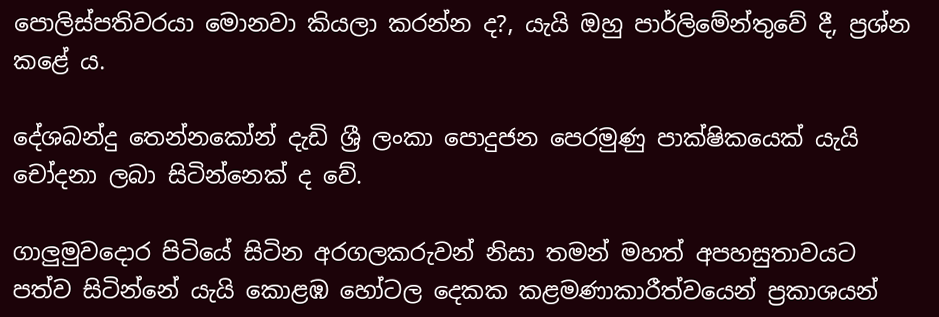පොලිස්පතිවරයා මොනවා කියලා කරන්න ද?, යැයි ඔහු පාර්ලිමේන්තුවේ දී, ප්‍රශ්න කළේ ය.

දේශබන්දු තෙන්නකෝන් දැඩි ශ්‍රී ලංකා පොදුජන පෙරමුණු පාක්ෂිකයෙක් යැයි චෝදනා ලබා සිටින්නෙක් ද වේ.

ගාලුමුවදොර පිටියේ සිටින අරගලකරුවන් නිසා තමන් මහත් අපහසුතාවයට පත්ව සිටින්නේ යැයි කොළඹ හෝටල දෙකක කළමණාකාරීත්වයෙන් ප්‍රකාශයන්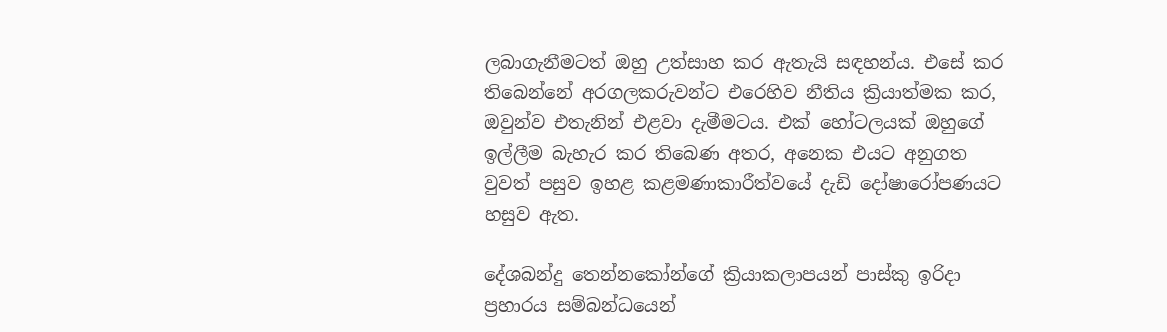ලබාගැනීමටත් ඔහු උත්සාහ කර ඇතැයි සඳහන්ය. එසේ කර තිබෙන්නේ අරගලකරුවන්ට එරෙහිව නීතිය ක්‍රියාත්මක කර, ඔවුන්ව එතැනින් එළවා දැමීමටය. එක් හෝටලයක් ඔහුගේ ඉල්ලීම බැහැර කර තිබෙණ අතර, අනෙක එයට අනුගත වුවත් පසුව ඉහළ කළමණාකාරීත්වයේ දැඩි දෝෂාරෝපණයට හසුව ඇත.

දේශබන්දු තෙන්නකෝන්ගේ ක්‍රියාකලාපයන් පාස්කු ඉරිදා ප්‍රහාරය සම්බන්ධයෙන්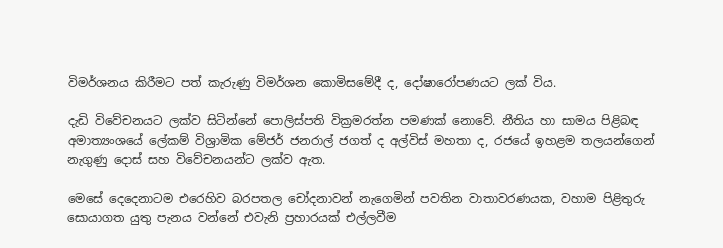විමර්ශනය කිරීමට පත් කැරුණු විමර්ශන කොමිසමේදී ද, දෝෂාරෝපණයට ලක් විය.

දැඩි විවේචනයට ලක්ව සිටින්නේ පොලිස්පති වික්‍රමරත්න පමණක් නොවේ. නීතිය හා සාමය පිළිබඳ අමාත්‍යංශයේ ලේකම් විශ්‍රාමික මේජර් ජනරාල් ජගත් ද අල්විස් මහතා ද, රජයේ ඉහළම තලයන්ගෙන් නැගුණු දොස් සහ විවේචනයන්ට ලක්ව ඇත.

මෙසේ දෙදෙනාටම එරෙහිව බරපතල චෝදනාවන් නැගෙමින් පවතින වාතාවරණයක, වහාම පිළිතුරු සොයාගත යුතු පැනය වන්නේ එවැනි ප්‍රහාරයක් එල්ලවීම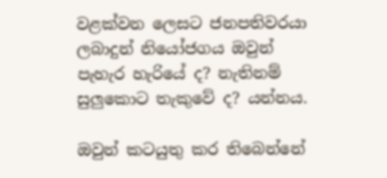වළක්වන ලෙසට ජනපතිවරයා ලබාදුන් නියෝජගය ඔවුන් පැහැර හැරියේ ද? නැතිනම් සුලුකොට තැකුවේ ද? යන්නය.

ඔවුන් කටයුතු කර තිබෙන්නේ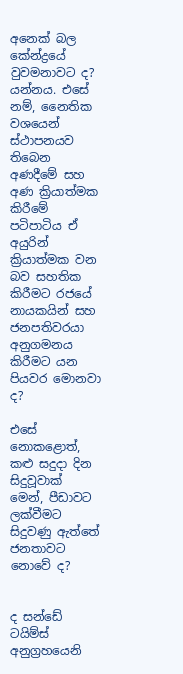අනෙක් බල කේන්ද්‍රයේ වුවමනාවට ද? යන්නය. එසේ නම්, නෛතික වශයෙන් ස්ථාපනයව තිබෙන අණදීමේ සහ අණ ක්‍රියාත්මක කිරීමේ පටිපාටිය ඒ අයුරින් ක්‍රියාත්මක වන බව සහතික කිරීමට රජයේ නායකයින් සහ ජනපතිවරයා අනුගමනය කිරීමට යන පියවර මොනවා ද?

එසේ නොකළොත්, කළු සදුදා දින සිදුවූවාක් මෙන්, පීඩාවට ලක්වීමට සිදුවණු ඇත්තේ ජනතාවට නොවේ ද?


ද සන්ඩේ ටයිම්ස් අනුග්‍රහයෙනි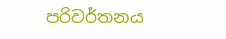පරිවර්තනය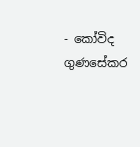- කෝවිද ගුණසේකර